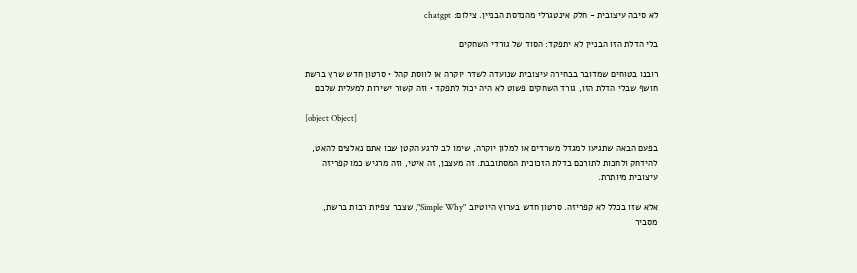לא סיבה עיצובית - חלק אינטגרלי מהנדסת הבניין. צילום: chatgpt

בלי הדלת הזו הבניין לא יתפקד: הסוד של גורדי השחקים

רובנו בטוחים שמדובר בבחירה עיצובית שנועדה לשדר יוקרה או לווסת קהל • סרטון חדש שרץ ברשת חושף שבלי הדלת הזו, גורד השחקים פשוט לא היה יכול לתפקד • וזה קשור ישירות למעלית שלכם

[object Object]

בפעם הבאה שתגיעו למגדל משרדים או למלון יוקרה, שימו לב לרגע הקטן שבו אתם נאלצים להאט, להידחק ולחכות לתורכם בדלת הזכוכית המסתובבת. זה מעצבן, זה איטי, וזה מרגיש כמו קפריזה עיצובית מיותרת.

אלא שזו בכלל לא קפריזה. סרטון חדש בערוץ היוטיוב "Simple Why", שצבר צפיות רבות ברשת, מסביר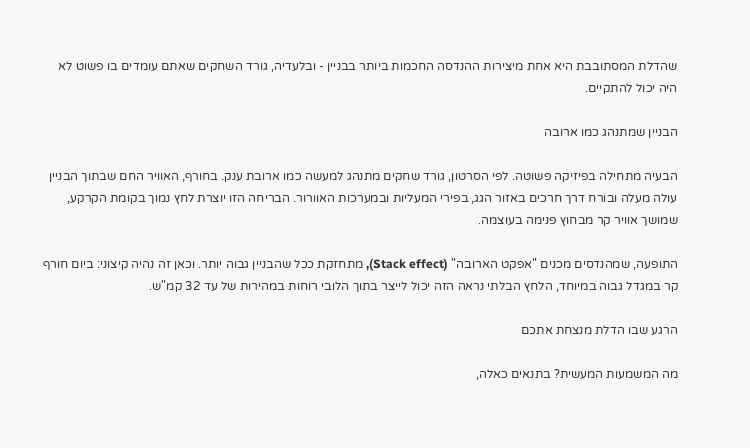שהדלת המסתובבת היא אחת מיצירות ההנדסה החכמות ביותר בבניין - ובלעדיה, גורד השחקים שאתם עומדים בו פשוט לא היה יכול להתקיים.

הבניין שמתנהג כמו ארובה

הבעיה מתחילה בפיזיקה פשוטה. לפי הסרטון, גורד שחקים מתנהג למעשה כמו ארובת ענק. בחורף, האוויר החם שבתוך הבניין עולה מעלה ובורח דרך חרכים באזור הגג, בפירי המעליות ובמערכות האוורור. הבריחה הזו יוצרת לחץ נמוך בקומת הקרקע, שמושך אוויר קר מבחוץ פנימה בעוצמה.

התופעה, שמהנדסים מכנים "אפקט הארובה" (Stack effect), מתחזקת ככל שהבניין גבוה יותר. וכאן זה נהיה קיצוני: ביום חורף קר במגדל גבוה במיוחד, הלחץ הבלתי נראה הזה יכול לייצר בתוך הלובי רוחות במהירות של עד 32 קמ"ש.

הרגע שבו הדלת מנצחת אתכם

מה המשמעות המעשית? בתנאים כאלה,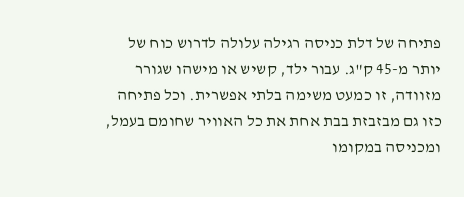פתיחה של דלת כניסה רגילה עלולה לדרוש כוח של יותר מ-45 ק"ג. עבור ילד, קשיש או מישהו שגורר מזוודה, זו כמעט משימה בלתי אפשרית. וכל פתיחה כזו גם מבזבזת בבת אחת את כל האוויר שחומם בעמל, ומכניסה במקומו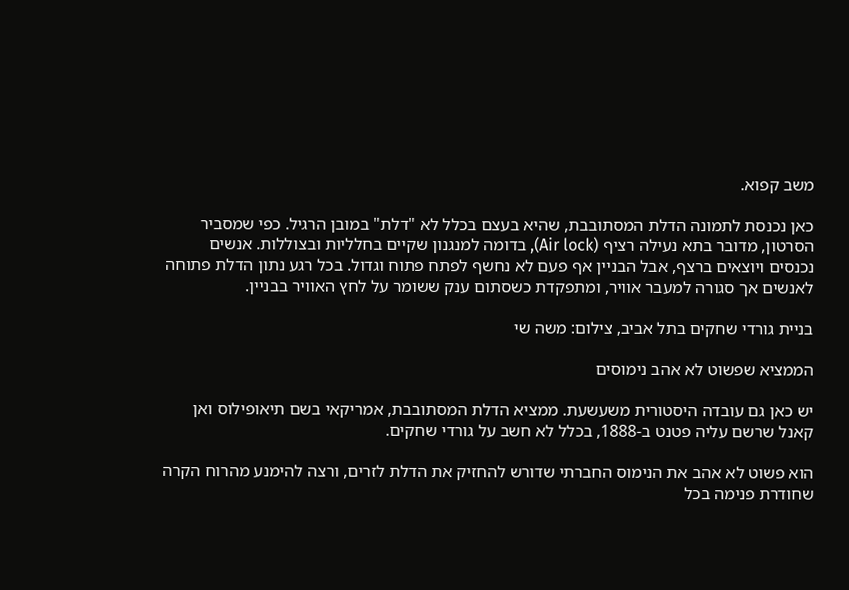משב קפוא.

כאן נכנסת לתמונה הדלת המסתובבת, שהיא בעצם בכלל לא "דלת" במובן הרגיל. כפי שמסביר הסרטון, מדובר בתא נעילה רציף (Air lock), בדומה למנגנון שקיים בחלליות ובצוללות. אנשים נכנסים ויוצאים ברצף, אבל הבניין אף פעם לא נחשף לפתח פתוח וגדול. בכל רגע נתון הדלת פתוחה לאנשים אך סגורה למעבר אוויר, ומתפקדת כשסתום ענק ששומר על לחץ האוויר בבניין.

בניית גורדי שחקים בתל אביב, צילום: משה שי

הממציא שפשוט לא אהב נימוסים

יש כאן גם עובדה היסטורית משעשעת. ממציא הדלת המסתובבת, אמריקאי בשם תיאופילוס ואן קאנל שרשם עליה פטנט ב-1888, בכלל לא חשב על גורדי שחקים.

הוא פשוט לא אהב את הנימוס החברתי שדורש להחזיק את הדלת לזרים, ורצה להימנע מהרוח הקרה שחודרת פנימה בכל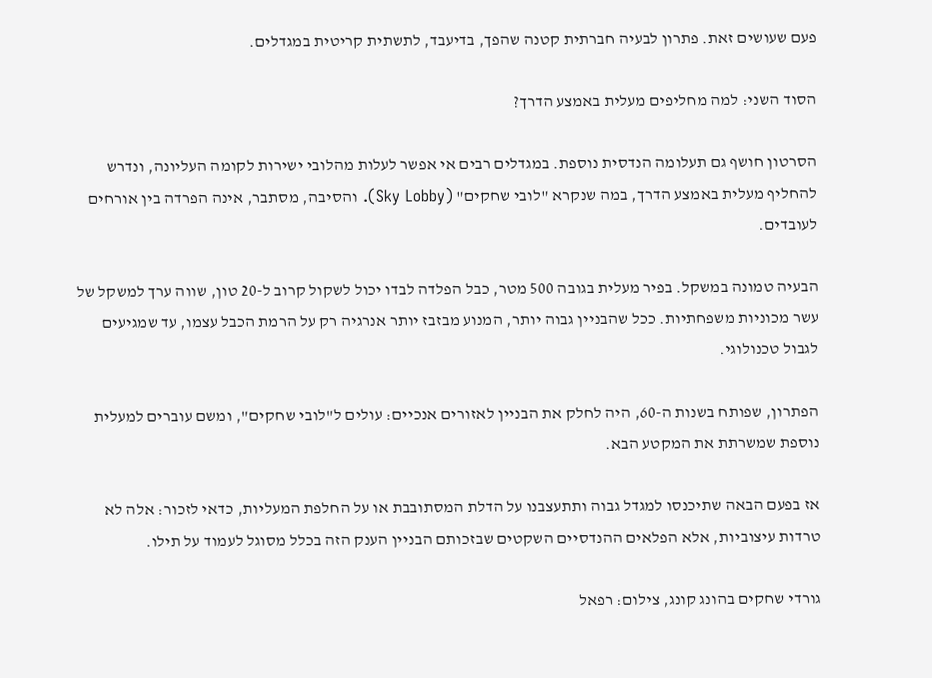פעם שעושים זאת. פתרון לבעיה חברתית קטנה שהפך, בדיעבד, לתשתית קריטית במגדלים.

הסוד השני: למה מחליפים מעלית באמצע הדרך?

הסרטון חושף גם תעלומה הנדסית נוספת. במגדלים רבים אי אפשר לעלות מהלובי ישירות לקומה העליונה, ונדרש להחליף מעלית באמצע הדרך, במה שנקרא "לובי שחקים" (Sky Lobby). והסיבה, מסתבר, אינה הפרדה בין אורחים לעובדים.

הבעיה טמונה במשקל. בפיר מעלית בגובה 500 מטר, כבל הפלדה לבדו יכול לשקול קרוב ל-20 טון, שווה ערך למשקל של עשר מכוניות משפחתיות. ככל שהבניין גבוה יותר, המנוע מבזבז יותר אנרגיה רק על הרמת הכבל עצמו, עד שמגיעים לגבול טכנולוגי.

הפתרון, שפותח בשנות ה-60, היה לחלק את הבניין לאזורים אנכיים: עולים ל"לובי שחקים", ומשם עוברים למעלית נוספת שמשרתת את המקטע הבא.

אז בפעם הבאה שתיכנסו למגדל גבוה ותתעצבנו על הדלת המסתובבת או על החלפת המעליות, כדאי לזכור: אלה לא טרדות עיצוביות, אלא הפלאים ההנדסיים השקטים שבזכותם הבניין הענק הזה בכלל מסוגל לעמוד על תילו.

גורדי שחקים בהונג קונג, צילום: רפאל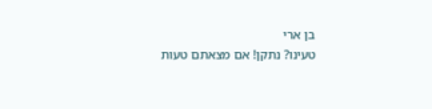בן ארי
טעינו? נתקן! אם מצאתם טעות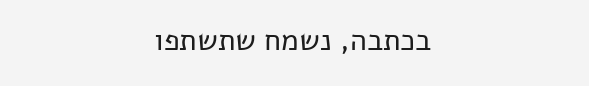בכתבה, נשמח שתשתפו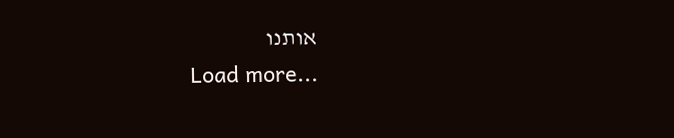אותנו
Load more...